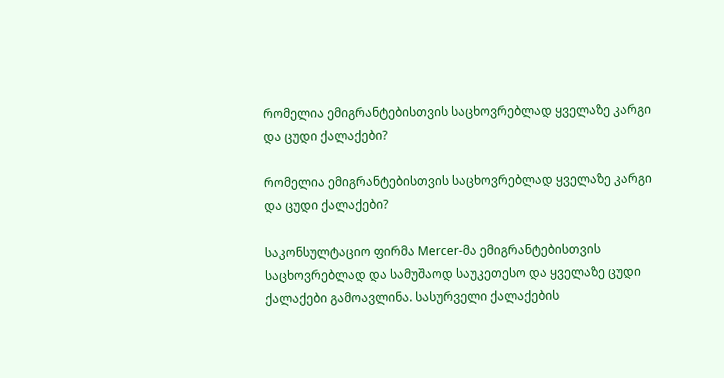რომელია ემიგრანტებისთვის საცხოვრებლად ყველაზე კარგი და ცუდი ქალაქები?

რომელია ემიგრანტებისთვის საცხოვრებლად ყველაზე კარგი და ცუდი ქალაქები?

საკონსულტაციო ფირმა Mercer-მა ემიგრანტებისთვის საცხოვრებლად და სამუშაოდ საუკეთესო და ყველაზე ცუდი ქალაქები გამოავლინა. სასურველი ქალაქების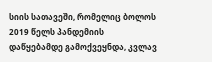სიის სათავეში, რომელიც ბოლოს 2019 წელს პანდემიის დაწყებამდე გამოქვეყნდა, კვლავ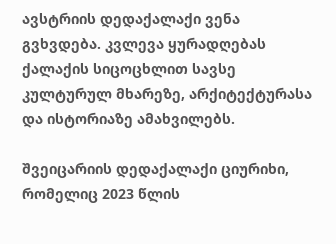ავსტრიის დედაქალაქი ვენა გვხვდება. კვლევა ყურადღებას ქალაქის სიცოცხლით სავსე კულტურულ მხარეზე, არქიტექტურასა და ისტორიაზე ამახვილებს.

შვეიცარიის დედაქალაქი ციურიხი, რომელიც 2023 წლის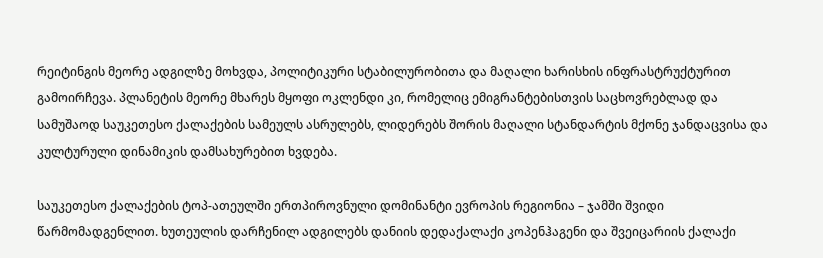რეიტინგის მეორე ადგილზე მოხვდა, პოლიტიკური სტაბილურობითა და მაღალი ხარისხის ინფრასტრუქტურით გამოირჩევა. პლანეტის მეორე მხარეს მყოფი ოკლენდი კი, რომელიც ემიგრანტებისთვის საცხოვრებლად და სამუშაოდ საუკეთესო ქალაქების სამეულს ასრულებს, ლიდერებს შორის მაღალი სტანდარტის მქონე ჯანდაცვისა და კულტურული დინამიკის დამსახურებით ხვდება.

საუკეთესო ქალაქების ტოპ-ათეულში ერთპიროვნული დომინანტი ევროპის რეგიონია – ჯამში შვიდი წარმომადგენლით. ხუთეულის დარჩენილ ადგილებს დანიის დედაქალაქი კოპენჰაგენი და შვეიცარიის ქალაქი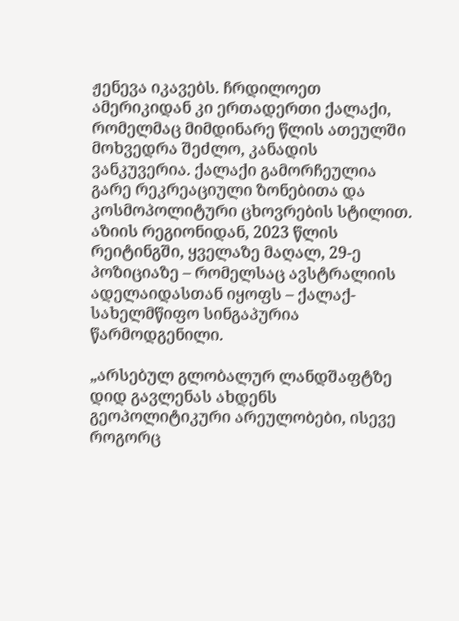ჟენევა იკავებს. ჩრდილოეთ ამერიკიდან კი ერთადერთი ქალაქი, რომელმაც მიმდინარე წლის ათეულში მოხვედრა შეძლო, კანადის ვანკუვერია. ქალაქი გამორჩეულია გარე რეკრეაციული ზონებითა და კოსმოპოლიტური ცხოვრების სტილით. აზიის რეგიონიდან, 2023 წლის რეიტინგში, ყველაზე მაღალ, 29-ე პოზიციაზე – რომელსაც ავსტრალიის ადელაიდასთან იყოფს – ქალაქ-სახელმწიფო სინგაპურია წარმოდგენილი.

„არსებულ გლობალურ ლანდშაფტზე დიდ გავლენას ახდენს გეოპოლიტიკური არეულობები, ისევე როგორც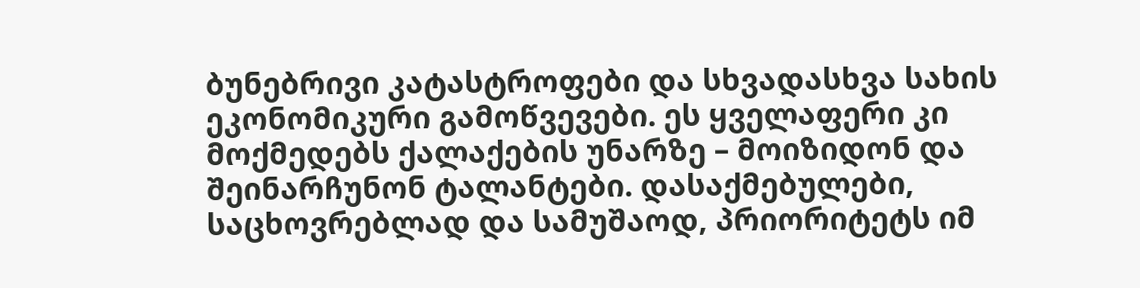ბუნებრივი კატასტროფები და სხვადასხვა სახის ეკონომიკური გამოწვევები. ეს ყველაფერი კი მოქმედებს ქალაქების უნარზე – მოიზიდონ და შეინარჩუნონ ტალანტები. დასაქმებულები, საცხოვრებლად და სამუშაოდ, პრიორიტეტს იმ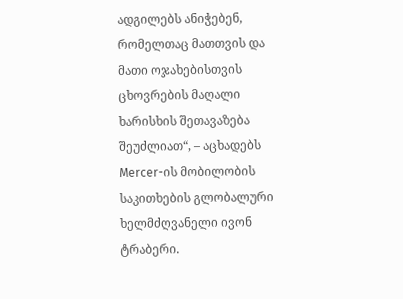ადგილებს ანიჭებენ, რომელთაც მათთვის და მათი ოჯახებისთვის ცხოვრების მაღალი ხარისხის შეთავაზება შეუძლიათ“, – აცხადებს Mercer-ის მობილობის საკითხების გლობალური ხელმძღვანელი ივონ ტრაბერი.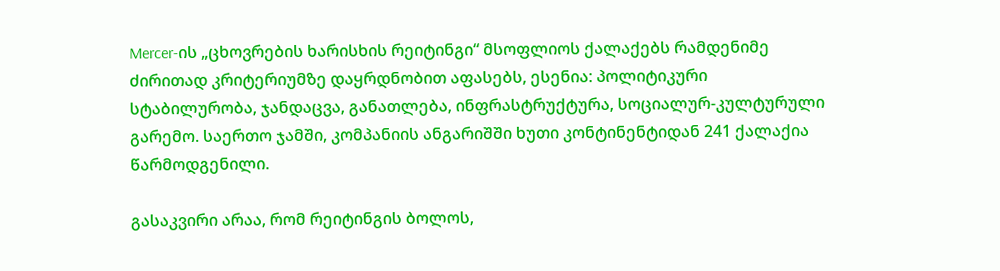Mercer-ის „ცხოვრების ხარისხის რეიტინგი“ მსოფლიოს ქალაქებს რამდენიმე ძირითად კრიტერიუმზე დაყრდნობით აფასებს, ესენია: პოლიტიკური სტაბილურობა, ჯანდაცვა, განათლება, ინფრასტრუქტურა, სოციალურ-კულტურული გარემო. საერთო ჯამში, კომპანიის ანგარიშში ხუთი კონტინენტიდან 241 ქალაქია წარმოდგენილი.

გასაკვირი არაა, რომ რეიტინგის ბოლოს,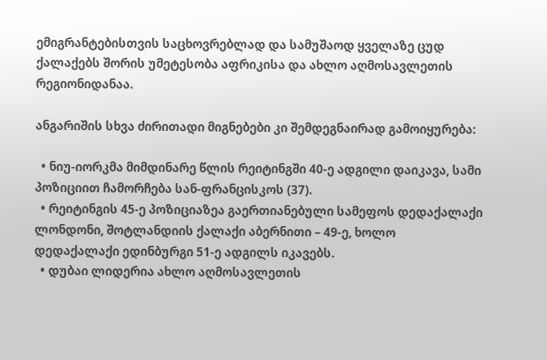ემიგრანტებისთვის საცხოვრებლად და სამუშაოდ ყველაზე ცუდ ქალაქებს შორის უმეტესობა აფრიკისა და ახლო აღმოსავლეთის რეგიონიდანაა.

ანგარიშის სხვა ძირითადი მიგნებები კი შემდეგნაირად გამოიყურება:

  • ნიუ-იორკმა მიმდინარე წლის რეიტინგში 40-ე ადგილი დაიკავა, სამი პოზიციით ჩამორჩება სან-ფრანცისკოს (37).
  • რეიტინგის 45-ე პოზიციაზეა გაერთიანებული სამეფოს დედაქალაქი ლონდონი, შოტლანდიის ქალაქი აბერნითი – 49-ე, ხოლო დედაქალაქი ედინბურგი 51-ე ადგილს იკავებს.
  • დუბაი ლიდერია ახლო აღმოსავლეთის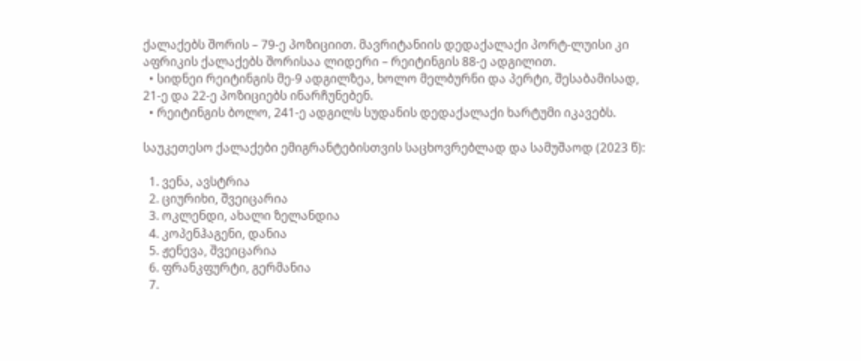ქალაქებს შორის – 79-ე პოზიციით. მავრიტანიის დედაქალაქი პორტ-ლუისი კი აფრიკის ქალაქებს შორისაა ლიდერი – რეიტინგის 88-ე ადგილით.
  • სიდნეი რეიტინგის მე-9 ადგილზეა, ხოლო მელბურნი და პერტი, შესაბამისად, 21-ე და 22-ე პოზიციებს ინარჩუნებენ.
  • რეიტინგის ბოლო, 241-ე ადგილს სუდანის დედაქალაქი ხარტუმი იკავებს.

საუკეთესო ქალაქები ემიგრანტებისთვის საცხოვრებლად და სამუშაოდ (2023 წ):

  1. ვენა, ავსტრია
  2. ციურიხი, შვეიცარია
  3. ოკლენდი, ახალი ზელანდია
  4. კოპენჰაგენი, დანია
  5. ჟენევა, შვეიცარია
  6. ფრანკფურტი, გერმანია
  7.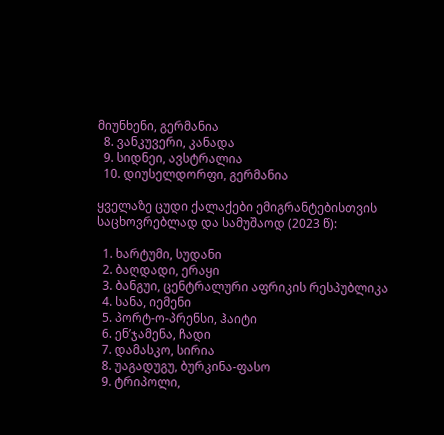მიუნხენი, გერმანია
  8. ვანკუვერი, კანადა
  9. სიდნეი, ავსტრალია
  10. დიუსელდორფი, გერმანია

ყველაზე ცუდი ქალაქები ემიგრანტებისთვის საცხოვრებლად და სამუშაოდ (2023 წ):

  1. ხარტუმი, სუდანი
  2. ბაღდადი, ერაყი
  3. ბანგუი, ცენტრალური აფრიკის რესპუბლიკა
  4. სანა, იემენი
  5. პორტ-ო-პრენსი, ჰაიტი
  6. ენ’ჯამენა, ჩადი
  7. დამასკო, სირია
  8. უაგადუგუ, ბურკინა-ფასო
  9. ტრიპოლი,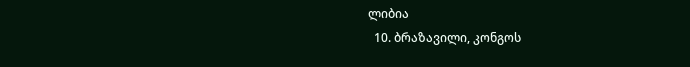ლიბია
  10. ბრაზავილი, კონგოს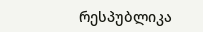რესპუბლიკა